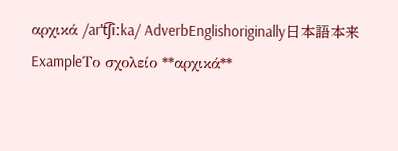αρχικά /arˈt͡ʃiːka/ AdverbEnglishoriginally日本語本来ExampleΤο σχολείο **αρχικά**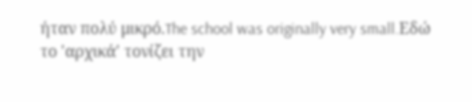ήταν πολύ μικρό.The school was originally very small.Εδώ το 'αρχικά' τονίζει την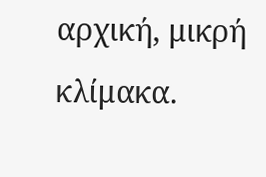αρχική, μικρή κλίμακα.